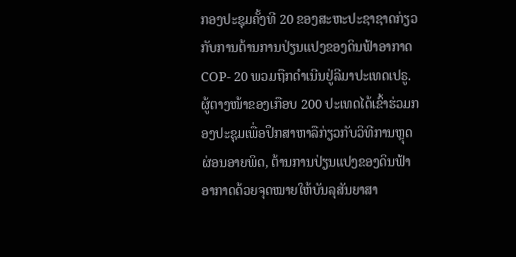ກອງປະຊຸມຄັ້ງທີ 20 ຂອງສະຫະປະຊາຊາດກ່ຽວກັບການຕ້ານການປ່ຽນແປງຂອງດິນຟ້າອາກາດ COP- 20 ພວມຖືກດຳເນີນຢູ່ລີມາປະເທດເປຣູ. ຜູ້ຕາງໜ້າຂອງເກືອບ 200 ປະເທດໄດ້ເຂົ້າຮ່ວມກອງປະຊຸມເພື່ອປຶກສາຫາລືກ່ຽວກັບວິທີການຫຼຸດຜ່ອນອາຍພິດ, ຕ້ານການປ່ຽນແປງຂອງດິນຟ້າອາກາດດ້ວຍຈຸດໝາຍໃຫ້ບັນລຸສັນຍາສາ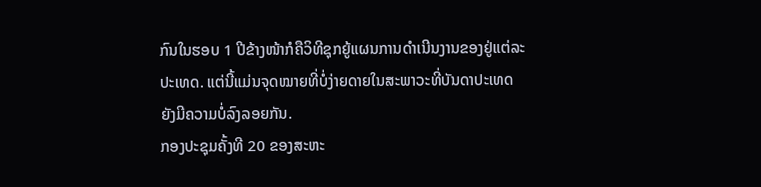ກົນໃນຮອບ 1 ປີຂ້າງໜ້າກໍຄືວິທີຊຸກຍູ້ແຜນການດຳເນີນງານຂອງຢູ່ແຕ່ລະປະເທດ. ແຕ່ນີ້ແມ່ນຈຸດໝາຍທີ່ບໍ່ງ່າຍດາຍໃນສະພາວະທີ່ບັນດາປະເທດຍັງມີຄວາມບໍ່ລົງລອຍກັນ.
ກອງປະຊຸມຄັ້ງທີ 20 ຂອງສະຫະ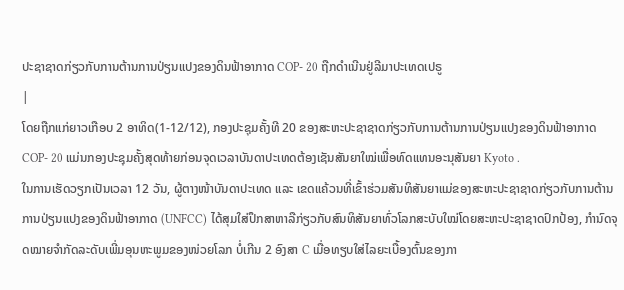ປະຊາຊາດກ່ຽວກັບການຕ້ານການປ່ຽນແປງຂອງດິນຟ້າອາກາດ COP- 20 ຖືກດຳເນີນຢູ່ລີມາປະເທດເປຣູ
|
ໂດຍຖືກແກ່ຍາວເກືອບ 2 ອາທິດ(1-12/12), ກອງປະຊຸມຄັ້ງທີ 20 ຂອງສະຫະປະຊາຊາດກ່ຽວກັບການຕ້ານການປ່ຽນແປງຂອງດິນຟ້າອາກາດ COP- 20 ແມ່ນກອງປະຊຸມຄັ້ງສຸດທ້າຍກ່ອນຈຸດເວລາບັນດາປະເທດຕ້ອງເຊັນສັນຍາໃໝ່ເພື່ອທົດແທນອະນຸສັນຍາ Kyoto .
ໃນການເຮັດວຽກເປັນເວລາ 12 ວັນ, ຜູ້ຕາງໜ້າບັນດາປະເທດ ແລະ ເຂດແຄ້ວນທີ່ເຂົ້າຮ່ວມສັນທິສັນຍາແມ່ຂອງສະຫະປະຊາຊາດກ່ຽວກັບການຕ້ານການປ່ຽນແປງຂອງດິນຟ້າອາກາດ (UNFCC) ໄດ້ສຸມໃສ່ປຶກສາຫາລືກ່ຽວກັບສົນທິສັນຍາທົ່ວໂລກສະບັບໃໝ່ໂດຍສະຫະປະຊາຊາດປົກປ້ອງ, ກຳນົດຈຸດໝາຍຈຳກັດລະດັບເພີ່ມອຸນຫະພູມຂອງໜ່ວຍໂລກ ບໍ່ເກີນ 2 ອົງສາ C ເມື່ອທຽບໃສ່ໄລຍະເບື້ອງຕົ້ນຂອງກາ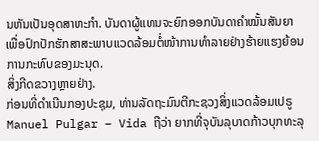ນຫັນເປັນອຸດສາຫະກຳ. ບັນດາຜູ້ແທນຈະຍົກອອກບັນດາຄຳໝັ້ນສັນຍາເພື່ອປົກປັກຮັກສາສະພາບແວດລ້ອມຕໍ່ໜ້າການທຳລາຍຢ່າງຮ້າຍແຮງຍ້ອນການກະທົບຂອງມະນຸດ.
ສິ່ງກີດຂວາງຫຼາຍຢ່າງ.
ກ່ອນທີ່ດຳເນີນກອງປະຊຸມ, ທ່ານລັດຖະມົນຕີກະຊວງສິ່ງແວດລ້ອມເປຣູ Manuel Pulgar – Vida ຖືວ່າ ຍາກທີ່ຈຸບັນລຸບາດກ້າວບຸກທະລຸ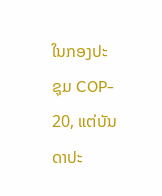ໃນກອງປະຊຸມ COP- 20, ແຕ່ບັນດາປະ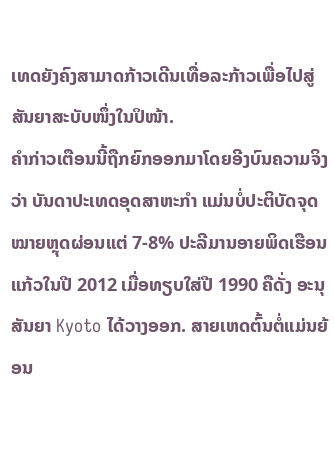ເທດຍັງຄົງສາມາດກ້າວເດີນເທື່ອລະກ້າວເພື່ອໄປສູ່ສັນຍາສະບັບໜຶ່ງໃນປິໜ້າ.
ຄຳກ່າວເຕືອນນີ້ຖືກຍົກອອກມາໂດຍອີງບົນຄວາມຈິງວ່າ ບັນດາປະເທດອຸດສາຫະກຳ ແມ່ນບໍ່ປະຕິບັດຈຸດໝາຍຫຼຸດຜ່ອນແຕ່ 7-8% ປະລີມານອາຍພິດເຮືອນແກ້ວໃນປີ 2012 ເມື່ອທຽບໃສ່ປີ 1990 ຄືດັ່ງ ອະນຸສັນຍາ Kyoto ໄດ້ວາງອອກ. ສາຍເຫດຕົ້ນຕໍ່ແມ່ນຍ້ອນ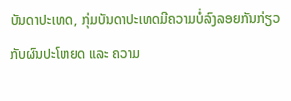ບັນດາປະເທດ, ກຸ່ມບັນດາປະເທດມີຄວາມບໍ່ລົງລອຍກັນກ່ຽວກັບຜົນປະໂຫຍດ ແລະ ຄວາມ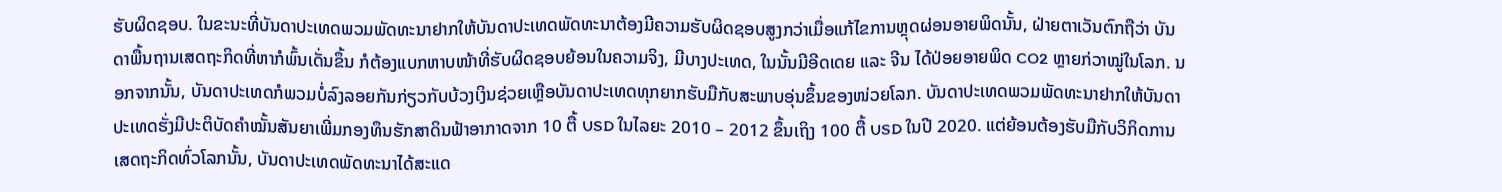ຮັບຜິດຊອບ. ໃນຂະນະທີ່ບັນດາປະເທດພວມພັດທະນາຢາກໃຫ້ບັນດາປະເທດພັດທະນາຕ້ອງມີຄວາມຮັບຜິດຊອບສູງກວ່າເມື່ອແກ້ໄຂການຫຼຸດຜ່ອນອາຍພິດນັ້ນ, ຝ່າຍຕາເວັນຕົກຖືວ່າ ບັນດາພື້ນຖານເສດຖະກິດທີ່ຫາກໍພົ້ນເດັ່ນຂຶ້ນ ກໍຕ້ອງແບກຫາບໜ້າທີ່ຮັບຜິດຊອບຍ້ອນໃນຄວາມຈິງ, ມີບາງປະເທດ, ໃນນັ້ນມີອີດເດຍ ແລະ ຈີນ ໄດ້ປ່ອຍອາຍພິດ CO2 ຫຼາຍກ່ວາໝູ່ໃນໂລກ. ນອກຈາກນັ້ນ, ບັນດາປະເທດກໍພວມບໍ່ລົງລອຍກັນກ່ຽວກັບບ້ວງເງິນຊ່ວຍເຫຼືອບັນດາປະເທດທຸກຍາກຮັບມືກັບສະພາບອຸ່ນຂຶ້ນຂອງໜ່ວຍໂລກ. ບັນດາປະເທດພວມພັດທະນາຢາກໃຫ້ບັນດາປະເທດຮັ່ງມີປະຕິບັດຄຳໝັ້ນສັນຍາເພີ່ມກອງທຶນຮັກສາດິນຟ້າອາກາດຈາກ 10 ຕື້ USD ໃນໄລຍະ 2010 – 2012 ຂຶ້ນເຖິງ 100 ຕື້ USD ໃນປີ 2020. ແຕ່ຍ້ອນຕ້ອງຮັບມືກັບວິກິດການເສດຖະກິດທົ່ວໂລກນັ້ນ, ບັນດາປະເທດພັດທະນາໄດ້ສະແດ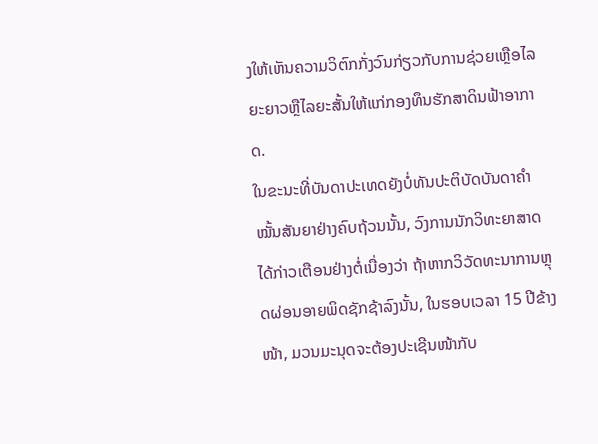ງໃຫ້ເຫັນຄວາມວິຕົກກັ່ງວົນກ່ຽວກັບການຊ່ວຍເຫຼືອໄລຍະຍາວຫຼືໄລຍະສັ້ນໃຫ້ແກ່ກອງທຶນຮັກສາດິນຟ້າອາກາດ.
ໃນຂະນະທີ່ບັນດາປະເທດຍັງບໍ່ທັນປະຕິບັດບັນດາຄຳໝັ້ນສັນຍາຢ່າງຄົບຖ້ວນນັ້ນ, ວົງການນັກວິທະຍາສາດໄດ້ກ່າວເຕືອນຢ່າງຕໍ່ເນື່ອງວ່າ ຖ້າຫາກວິວັດທະນາການຫຼຸດຜ່ອນອາຍພິດຊັກຊ້າລົງນັ້ນ, ໃນຮອບເວລາ 15 ປີຂ້າງໜ້າ, ມວນມະນຸດຈະຕ້ອງປະເຊີນໜ້າກັບ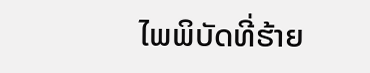ໄພພິບັດທີ່ຮ້າຍ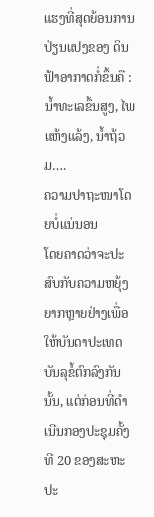ແຮງທີ່ສຸດຍ້ອນການປ່ຽນແປງຂອງ ດິນຟ້າອາກາດກໍ່ຂຶ້ນຄື : ນ້ຳທະເລຂຶ້ນສູງ, ໄພແຫ້ງແລ້ງ, ນ້ຳຖ້ວມ….
ຄວາມປາຖະໜາໂດຍບໍ່ແນ່ນອນ
ໂດຍຄາດວ່າຈະປະສົບກັບຄວາມຫຍຸ້ງຍາກຫຼາຍຢ່າງເພື່ອໃຫ້ບັນດາປະເທດບັນລຸຂໍ້ຕົກລົງກັນນັ້ນ, ແຕ່ກ່ອນທີ່ດຳເນີນກອງປະຊຸມຄັ້ງທີ 20 ຂອງສະຫະປະ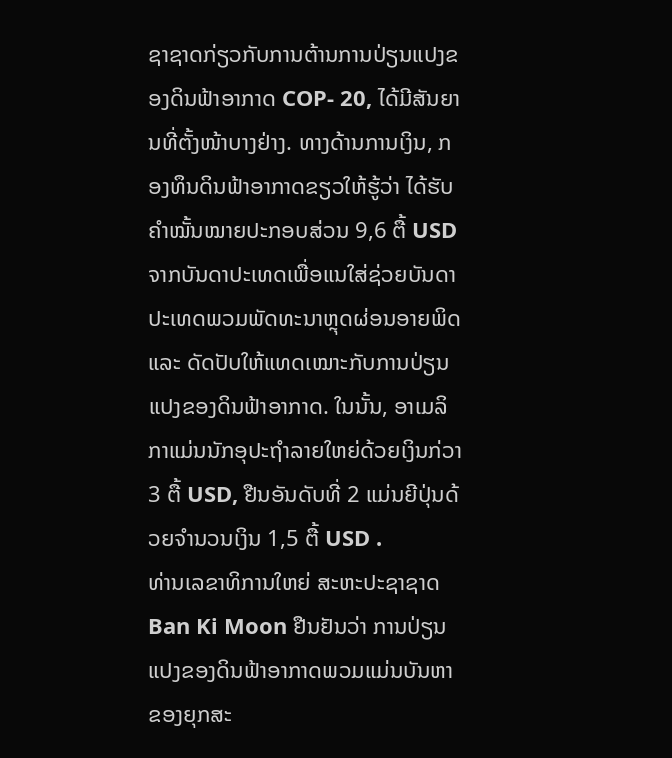ຊາຊາດກ່ຽວກັບການຕ້ານການປ່ຽນແປງຂອງດິນຟ້າອາກາດ COP- 20, ໄດ້ມີສັນຍານທີ່ຕັ້ງໜ້າບາງຢ່າງ. ທາງດ້ານການເງິນ, ກອງທຶນດິນຟ້າອາກາດຂຽວໃຫ້ຮູ້ວ່າ ໄດ້ຮັບຄຳໝັ້ນໝາຍປະກອບສ່ວນ 9,6 ຕື້ USD ຈາກບັນດາປະເທດເພື່ອແນໃສ່ຊ່ວຍບັນດາປະເທດພວມພັດທະນາຫຼຸດຜ່ອນອາຍພິດ ແລະ ດັດປັບໃຫ້ແທດເໝາະກັບການປ່ຽນແປງຂອງດິນຟ້າອາກາດ. ໃນນັ້ນ, ອາເມລິກາແມ່ນນັກອຸປະຖຳລາຍໃຫຍ່ດ້ວຍເງິນກ່ວາ 3 ຕື້ USD, ຢືນອັນດັບທີ່ 2 ແມ່ນຍີປຸ່ນດ້ວຍຈຳນວນເງິນ 1,5 ຕື້ USD .
ທ່ານເລຂາທິການໃຫຍ່ ສະຫະປະຊາຊາດ Ban Ki Moon ຢືນຢັນວ່າ ການປ່ຽນແປງຂອງດິນຟ້າອາກາດພວມແມ່ນບັນຫາຂອງຍຸກສະ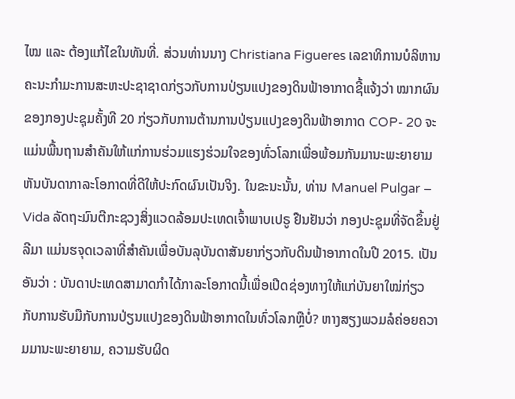ໄໝ ແລະ ຕ້ອງແກ້ໄຂໃນທັນທີ່. ສ່ວນທ່ານນາງ Christiana Figueres ເລຂາທິການບໍລິຫານຄະນະກຳມະການສະຫະປະຊາຊາດກ່ຽວກັບການປ່ຽນແປງຂອງດິນຟ້າອາກາດຊີ້ແຈ້ງວ່າ ໝາກຜົນຂອງກອງປະຊຸມຄັ້ງທີ 20 ກ່ຽວກັບການຕ້ານການປ່ຽນແປງຂອງດິນຟ້າອາກາດ COP- 20 ຈະແມ່ນພື້ນຖານສຳຄັນໃຫ້ແກ່ການຮ່ວມແຮງຮ່ວມໃຈຂອງທົ່ວໂລກເພື່ອພ້ອມກັນມານະພະຍາຍາມຫັນບັນດາກາລະໂອກາດທີ່ດີໃຫ້ປະກົດຜົນເປັນຈິງ. ໃນຂະນະນັ້ນ, ທ່ານ Manuel Pulgar – Vida ລັດຖະມົນຕີກະຊວງສິ່ງແວດລ້ອມປະເທດເຈົ້າພາບເປຣູ ຢືນຢັນວ່າ ກອງປະຊຸມທີ່ຈັດຂຶ້ນຢູ່ລີມາ ແມ່ນຮຈຸດເວລາທີ່ສຳຄັນເພື່ອບັນລຸບັນດາສັນຍາກ່ຽວກັບດິນຟ້າອາກາດໃນປີ 2015. ເປັນອັນວ່າ : ບັນດາປະເທດສາມາດກຳໄດ້ກາລະໂອກາດນີ້ເພື່ອເປີດຊ່ອງທາງໃຫ້ແກ່ບັນຍາໃໝ່ກ່ຽວກັບການຮັບມືກັບການປ່ຽນແປງຂອງດິນຟ້າອາກາດໃນທົ່ວໂລກຫຼືບໍ່? ຫາງສຽງພວມລໍຄ່ອຍຄວາມມານະພະຍາຍາມ, ຄວາມຮັບຜິດ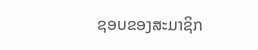ຊອບຂອງສະມາຊິກ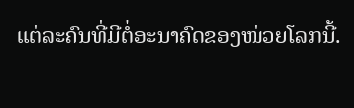ແຕ່ລະຄົນທີ່ມີຕໍ່ອະນາຄົດຂອງໜ່ວຍໂລກນີ້.